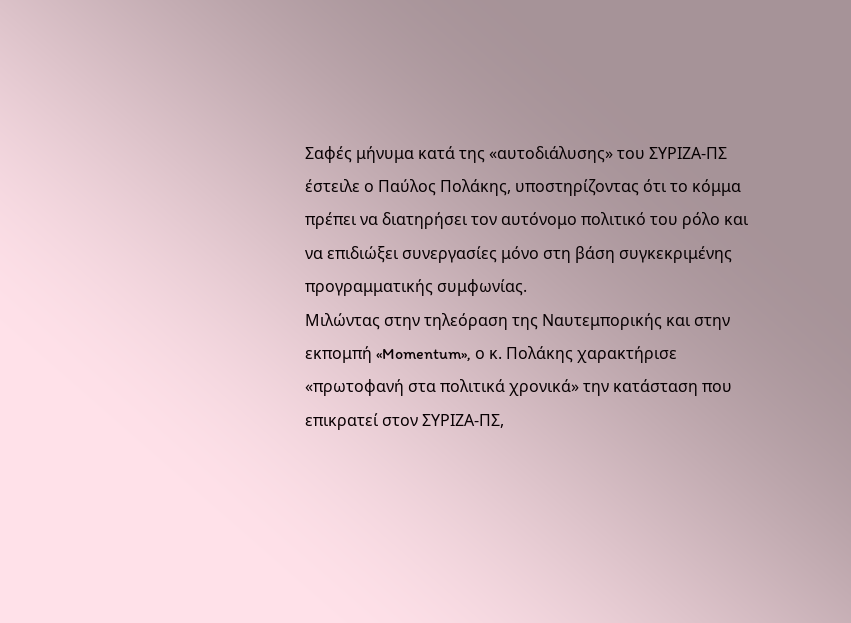Σαφές μήνυμα κατά της «αυτοδιάλυσης» του ΣΥΡΙΖΑ-ΠΣ έστειλε ο Παύλος Πολάκης, υποστηρίζοντας ότι το κόμμα πρέπει να διατηρήσει τον αυτόνομο πολιτικό του ρόλο και να επιδιώξει συνεργασίες μόνο στη βάση συγκεκριμένης προγραμματικής συμφωνίας.
Μιλώντας στην τηλεόραση της Ναυτεμπορικής και στην εκπομπή «Momentum», ο κ. Πολάκης χαρακτήρισε «πρωτοφανή στα πολιτικά χρονικά» την κατάσταση που επικρατεί στον ΣΥΡΙΖΑ-ΠΣ,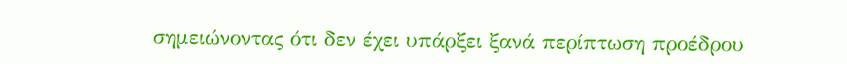σημειώνοντας ότι δεν έχει υπάρξει ξανά περίπτωση προέδρου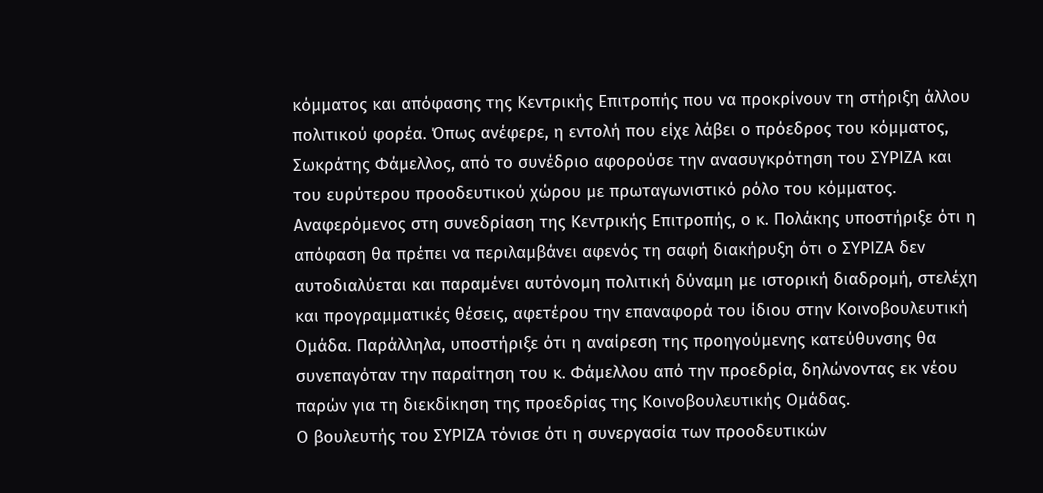κόμματος και απόφασης της Κεντρικής Επιτροπής που να προκρίνουν τη στήριξη άλλου πολιτικού φορέα. Όπως ανέφερε, η εντολή που είχε λάβει ο πρόεδρος του κόμματος, Σωκράτης Φάμελλος, από το συνέδριο αφορούσε την ανασυγκρότηση του ΣΥΡΙΖΑ και του ευρύτερου προοδευτικού χώρου με πρωταγωνιστικό ρόλο του κόμματος.
Αναφερόμενος στη συνεδρίαση της Κεντρικής Επιτροπής, ο κ. Πολάκης υποστήριξε ότι η απόφαση θα πρέπει να περιλαμβάνει αφενός τη σαφή διακήρυξη ότι ο ΣΥΡΙΖΑ δεν αυτοδιαλύεται και παραμένει αυτόνομη πολιτική δύναμη με ιστορική διαδρομή, στελέχη και προγραμματικές θέσεις, αφετέρου την επαναφορά του ίδιου στην Κοινοβουλευτική Ομάδα. Παράλληλα, υποστήριξε ότι η αναίρεση της προηγούμενης κατεύθυνσης θα συνεπαγόταν την παραίτηση του κ. Φάμελλου από την προεδρία, δηλώνοντας εκ νέου παρών για τη διεκδίκηση της προεδρίας της Κοινοβουλευτικής Ομάδας.
Ο βουλευτής του ΣΥΡΙΖΑ τόνισε ότι η συνεργασία των προοδευτικών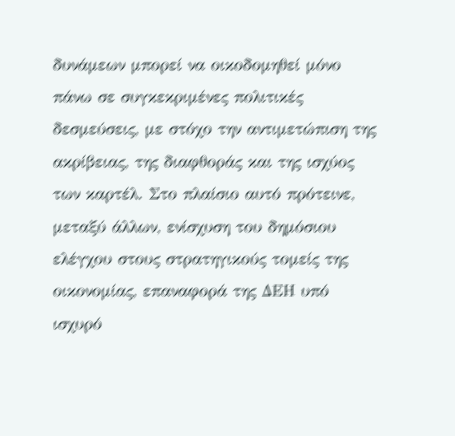δυνάμεων μπορεί να οικοδομηθεί μόνο πάνω σε συγκεκριμένες πολιτικές δεσμεύσεις, με στόχο την αντιμετώπιση της ακρίβειας, της διαφθοράς και της ισχύος των καρτέλ. Στο πλαίσιο αυτό πρότεινε, μεταξύ άλλων, ενίσχυση του δημόσιου ελέγχου στους στρατηγικούς τομείς της οικονομίας, επαναφορά της ΔΕΗ υπό ισχυρό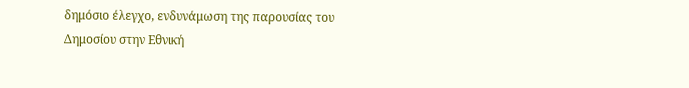δημόσιο έλεγχο, ενδυνάμωση της παρουσίας του Δημοσίου στην Εθνική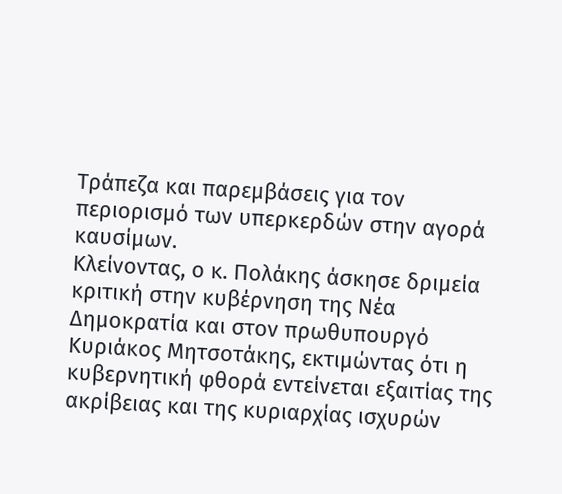Τράπεζα και παρεμβάσεις για τον περιορισμό των υπερκερδών στην αγορά καυσίμων.
Κλείνοντας, ο κ. Πολάκης άσκησε δριμεία κριτική στην κυβέρνηση της Νέα Δημοκρατία και στον πρωθυπουργό Κυριάκος Μητσοτάκης, εκτιμώντας ότι η κυβερνητική φθορά εντείνεται εξαιτίας της ακρίβειας και της κυριαρχίας ισχυρών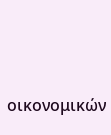οικονομικών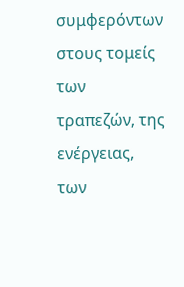συμφερόντων στους τομείς των τραπεζών, της ενέργειας, των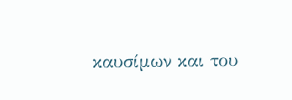καυσίμων και του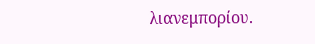λιανεμπορίου.